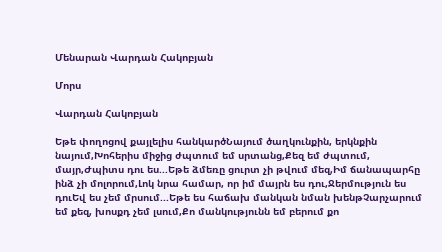Մենարան Վարդան Հակոբյան

Մորս

Վարդան Հակոբյան

Եթե փողոցով քայլելիս հանկարծՆայում ծաղկունքին, երկնքին նայում,Խոհերիս միջից ժպտում եմ սրտանց,Քեզ եմ ժպտում, մայր,Ժպիտս դու ես...Եթե ձմեռը ցուրտ չի թվում մեզ,Իմ ճանապարհը ինձ չի մոլորում,Լոկ նրա համար, որ իմ մայրն ես դու,Ջերմություն ես դուԵվ ես չեմ մրսում...Եթե ես հաճախ մանկան նման խենթՉարչարում եմ քեզ, խոսքդ չեմ լսում,Քո մանկությունն եմ բերում քո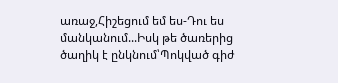առաջ,Հիշեցում եմ ես-Դու ես մանկանում...Իսկ թե ծառերից ծաղիկ է ընկնում՝Պոկված գիժ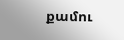քամու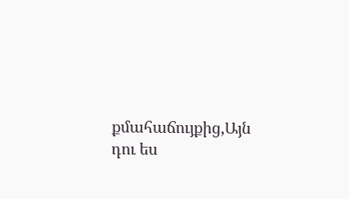քմահաճույքից,Այն դու ես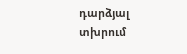դարձյալ տխրում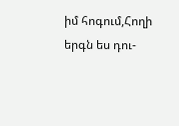իմ հոգում,Հողի երգն ես դու-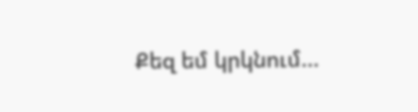Քեզ եմ կրկնում...